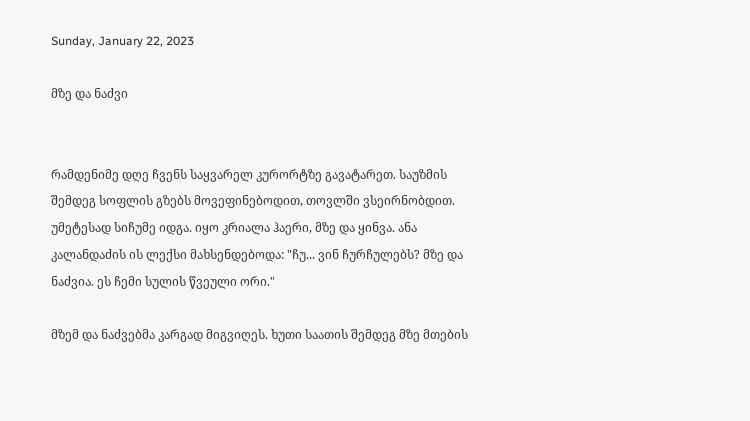Sunday, January 22, 2023

მზე და ნაძვი


რამდენიმე დღე ჩვენს საყვარელ კურორტზე გავატარეთ. საუზმის შემდეგ სოფლის გზებს მოვეფინებოდით, თოვლში ვსეირნობდით. უმეტესად სიჩუმე იდგა. იყო კრიალა ჰაერი, მზე და ყინვა. ანა კალანდაძის ის ლექსი მახსენდებოდა: "ჩუ... ვინ ჩურჩულებს? მზე და ნაძვია. ეს ჩემი სულის წვეული ორი."

მზემ და ნაძვებმა კარგად მიგვიღეს. ხუთი საათის შემდეგ მზე მთების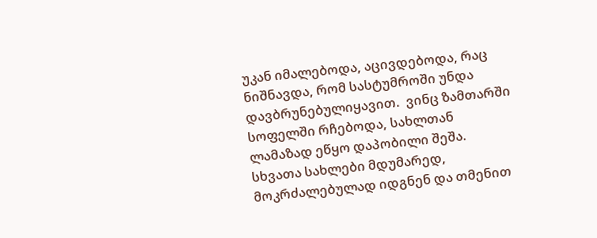უკან იმალებოდა, აცივდებოდა, რაც ნიშნავდა, რომ სასტუმროში უნდა დავბრუნებულიყავით.  ვინც ზამთარში სოფელში რჩებოდა, სახლთან ლამაზად ეწყო დაპობილი შეშა. სხვათა სახლები მდუმარედ, მოკრძალებულად იდგნენ და თმენით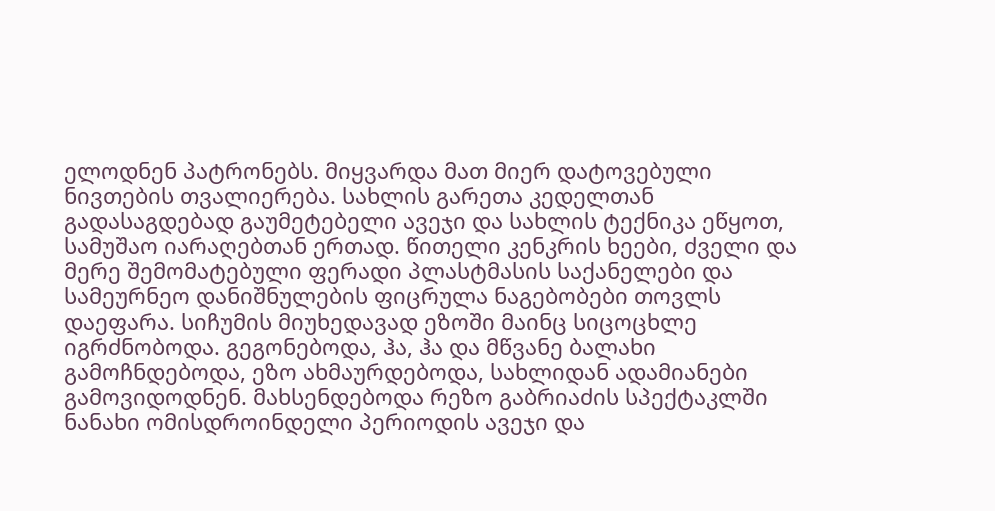ელოდნენ პატრონებს. მიყვარდა მათ მიერ დატოვებული ნივთების თვალიერება. სახლის გარეთა კედელთან გადასაგდებად გაუმეტებელი ავეჯი და სახლის ტექნიკა ეწყოთ, სამუშაო იარაღებთან ერთად. წითელი კენკრის ხეები, ძველი და მერე შემომატებული ფერადი პლასტმასის საქანელები და სამეურნეო დანიშნულების ფიცრულა ნაგებობები თოვლს დაეფარა. სიჩუმის მიუხედავად ეზოში მაინც სიცოცხლე იგრძნობოდა. გეგონებოდა, ჰა, ჰა და მწვანე ბალახი გამოჩნდებოდა, ეზო ახმაურდებოდა, სახლიდან ადამიანები გამოვიდოდნენ. მახსენდებოდა რეზო გაბრიაძის სპექტაკლში ნანახი ომისდროინდელი პერიოდის ავეჯი და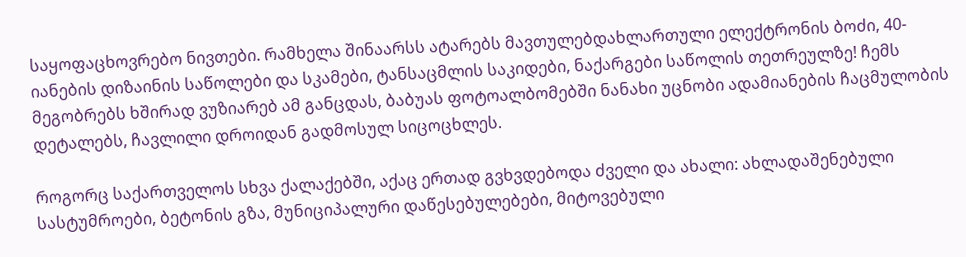საყოფაცხოვრებო ნივთები. რამხელა შინაარსს ატარებს მავთულებდახლართული ელექტრონის ბოძი, 40-იანების დიზაინის საწოლები და სკამები, ტანსაცმლის საკიდები, ნაქარგები საწოლის თეთრეულზე! ჩემს მეგობრებს ხშირად ვუზიარებ ამ განცდას, ბაბუას ფოტოალბომებში ნანახი უცნობი ადამიანების ჩაცმულობის დეტალებს, ჩავლილი დროიდან გადმოსულ სიცოცხლეს.

როგორც საქართველოს სხვა ქალაქებში, აქაც ერთად გვხვდებოდა ძველი და ახალი: ახლადაშენებული სასტუმროები, ბეტონის გზა, მუნიციპალური დაწესებულებები, მიტოვებული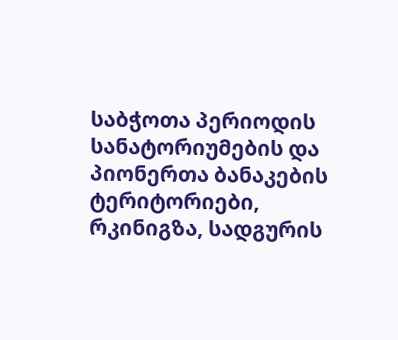საბჭოთა პერიოდის სანატორიუმების და პიონერთა ბანაკების ტერიტორიები, რკინიგზა, სადგურის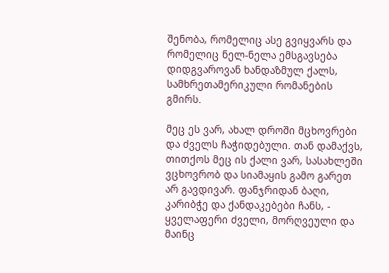შენობა, რომელიც ასე გვიყვარს და რომელიც ნელ-ნელა ემსგავსება დიდგვაროვან ხანდაზმულ ქალს, სამხრეთამერიკული რომანების გმირს.

მეც ეს ვარ, ახალ დროში მცხოვრები და ძველს ჩაჭიდებული. თან დამაქვს, თითქოს მეც ის ქალი ვარ, სასახლეში ვცხოვრობ და სიამაყის გამო გარეთ არ გავდივარ. ფანჯრიდან ბაღი, კარიბჭე და ქანდაკებები ჩანს, - ყველაფერი ძველი, მორღვეული და მაინც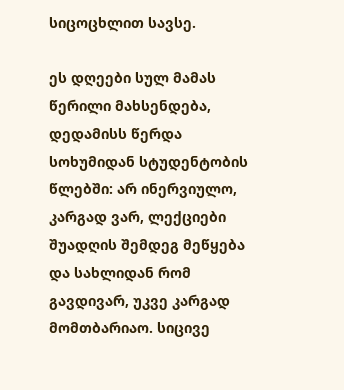სიცოცხლით სავსე.

ეს დღეები სულ მამას წერილი მახსენდება, დედამისს წერდა სოხუმიდან სტუდენტობის წლებში: არ ინერვიულო, კარგად ვარ, ლექციები შუადღის შემდეგ მეწყება და სახლიდან რომ გავდივარ, უკვე კარგად მომთბარიაო. სიცივე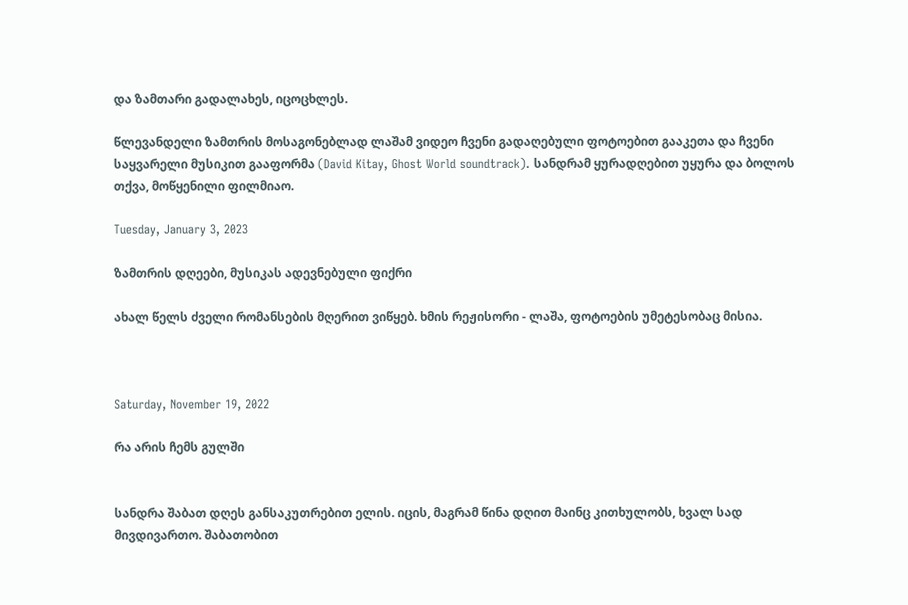და ზამთარი გადალახეს, იცოცხლეს.

წლევანდელი ზამთრის მოსაგონებლად ლაშამ ვიდეო ჩვენი გადაღებული ფოტოებით გააკეთა და ჩვენი საყვარელი მუსიკით გააფორმა (David Kitay, Ghost World soundtrack). სანდრამ ყურადღებით უყურა და ბოლოს თქვა, მოწყენილი ფილმიაო.

Tuesday, January 3, 2023

ზამთრის დღეები, მუსიკას ადევნებული ფიქრი

ახალ წელს ძველი რომანსების მღერით ვიწყებ. ხმის რეჟისორი - ლაშა, ფოტოების უმეტესობაც მისია.



Saturday, November 19, 2022

რა არის ჩემს გულში


სანდრა შაბათ დღეს განსაკუთრებით ელის. იცის, მაგრამ წინა დღით მაინც კითხულობს, ხვალ სად მივდივართო. შაბათობით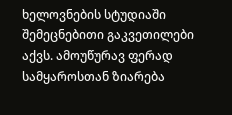ხელოვნების სტუდიაში შემეცნებითი გაკვეთილები აქვს. ამოუწურავ ფერად სამყაროსთან ზიარება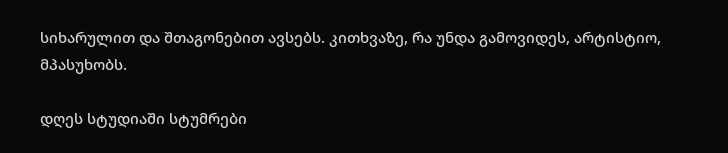სიხარულით და შთაგონებით ავსებს. კითხვაზე, რა უნდა გამოვიდეს, არტისტიო, მპასუხობს.

დღეს სტუდიაში სტუმრები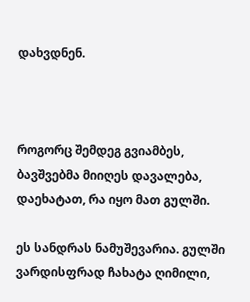დახვდნენ.



როგორც შემდეგ გვიამბეს, ბავშვებმა მიიღეს დავალება, დაეხატათ, რა იყო მათ გულში.

ეს სანდრას ნამუშევარია. გულში ვარდისფრად ჩახატა ღიმილი,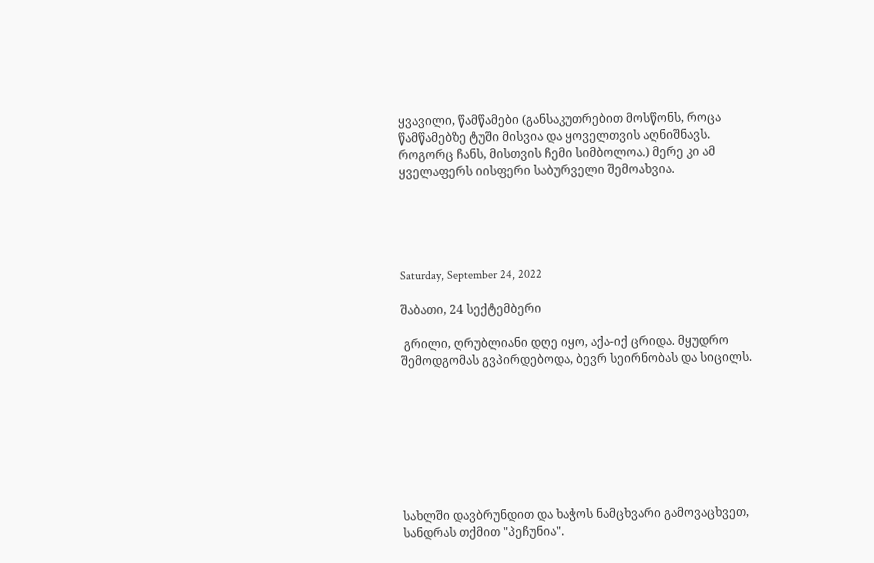ყვავილი, წამწამები (განსაკუთრებით მოსწონს, როცა წამწამებზე ტუში მისვია და ყოველთვის აღნიშნავს. როგორც ჩანს, მისთვის ჩემი სიმბოლოა.) მერე კი ამ ყველაფერს იისფერი საბურველი შემოახვია.





Saturday, September 24, 2022

შაბათი, 24 სექტემბერი

 გრილი, ღრუბლიანი დღე იყო, აქა-იქ ცრიდა. მყუდრო შემოდგომას გვპირდებოდა, ბევრ სეირნობას და სიცილს.








სახლში დავბრუნდით და ხაჭოს ნამცხვარი გამოვაცხვეთ, სანდრას თქმით "პეჩუნია".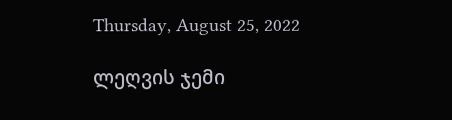Thursday, August 25, 2022

ლეღვის ჯემი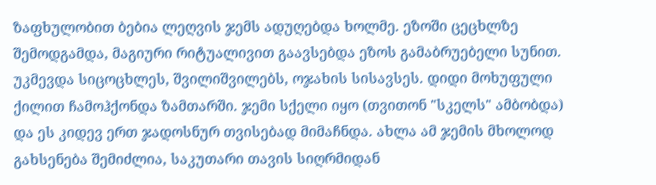ზაფხულობით ბებია ლეღვის ჯემს ადუღებდა ხოლმე. ეზოში ცეცხლზე შემოდგამდა, მაგიური რიტუალივით გაავსებდა ეზოს გამაბრუებელი სუნით. უკმევდა სიცოცხლეს, შვილიშვილებს, ოჯახის სისავსეს. დიდი მოხუფული ქილით ჩამოჰქონდა ზამთარში. ჯემი სქელი იყო (თვითონ "სკელს" ამბობდა) და ეს კიდევ ერთ ჯადოსნურ თვისებად მიმაჩნდა. ახლა ამ ჯემის მხოლოდ გახსენება შემიძლია, საკუთარი თავის სიღრმიდან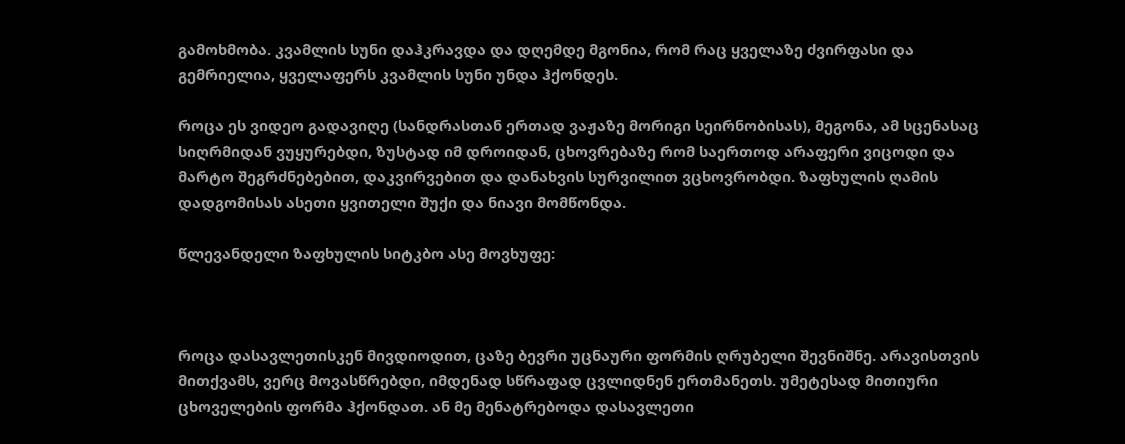გამოხმობა. კვამლის სუნი დაჰკრავდა და დღემდე მგონია, რომ რაც ყველაზე ძვირფასი და გემრიელია, ყველაფერს კვამლის სუნი უნდა ჰქონდეს.

როცა ეს ვიდეო გადავიღე (სანდრასთან ერთად ვაჟაზე მორიგი სეირნობისას), მეგონა, ამ სცენასაც სიღრმიდან ვუყურებდი, ზუსტად იმ დროიდან, ცხოვრებაზე რომ საერთოდ არაფერი ვიცოდი და მარტო შეგრძნებებით, დაკვირვებით და დანახვის სურვილით ვცხოვრობდი. ზაფხულის ღამის დადგომისას ასეთი ყვითელი შუქი და ნიავი მომწონდა.

წლევანდელი ზაფხულის სიტკბო ასე მოვხუფე:



როცა დასავლეთისკენ მივდიოდით, ცაზე ბევრი უცნაური ფორმის ღრუბელი შევნიშნე. არავისთვის მითქვამს, ვერც მოვასწრებდი, იმდენად სწრაფად ცვლიდნენ ერთმანეთს. უმეტესად მითიური ცხოველების ფორმა ჰქონდათ. ან მე მენატრებოდა დასავლეთი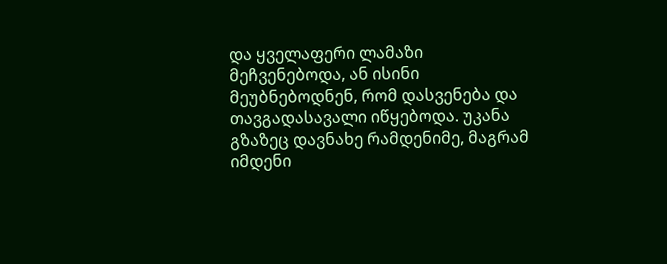და ყველაფერი ლამაზი მეჩვენებოდა, ან ისინი მეუბნებოდნენ, რომ დასვენება და თავგადასავალი იწყებოდა. უკანა გზაზეც დავნახე რამდენიმე, მაგრამ იმდენი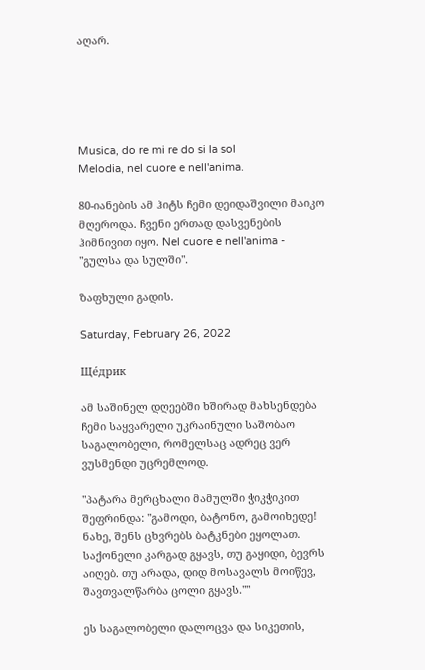აღარ.





Musica, do re mi re do si la sol
Melodia, nel cuore e nell'anima.

80-იანების ამ ჰიტს ჩემი დეიდაშვილი მაიკო მღეროდა. ჩვენი ერთად დასვენების ჰიმნივით იყო. Nel cuore e nell'anima - "გულსა და სულში".

ზაფხული გადის.

Saturday, February 26, 2022

Ще́дрик

ამ საშინელ დღეებში ხშირად მახსენდება ჩემი საყვარელი უკრაინული საშობაო საგალობელი, რომელსაც ადრეც ვერ ვუსმენდი უცრემლოდ.

"პატარა მერცხალი მამულში ჭიკჭიკით შეფრინდა: "გამოდი, ბატონო, გამოიხედე! ნახე, შენს ცხვრებს ბატკნები ეყოლათ. საქონელი კარგად გყავს, თუ გაყიდი, ბევრს აიღებ. თუ არადა, დიდ მოსავალს მოიწევ, შავთვალწარბა ცოლი გყავს.""

ეს საგალობელი დალოცვა და სიკეთის,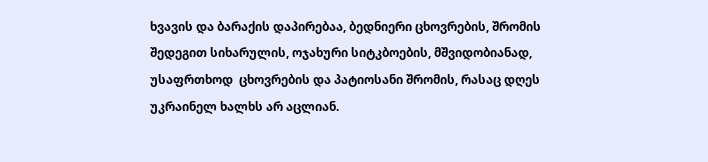ხვავის და ბარაქის დაპირებაა, ბედნიერი ცხოვრების, შრომის შედეგით სიხარულის, ოჯახური სიტკბოების, მშვიდობიანად, უსაფრთხოდ  ცხოვრების და პატიოსანი შრომის, რასაც დღეს უკრაინელ ხალხს არ აცლიან.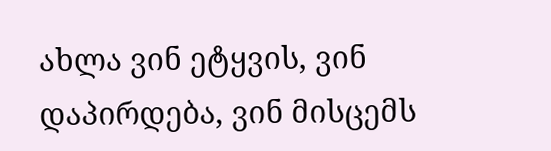ახლა ვინ ეტყვის, ვინ დაპირდება, ვინ მისცემს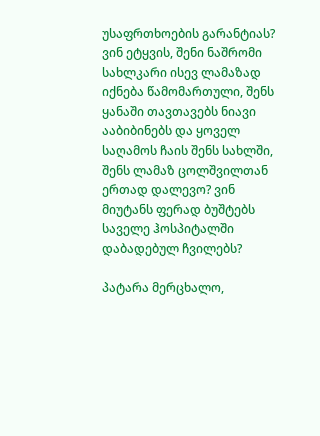უსაფრთხოების გარანტიას? ვინ ეტყვის, შენი ნაშრომი სახლკარი ისევ ლამაზად იქნება წამომართული, შენს ყანაში თავთავებს ნიავი ააბიბინებს და ყოველ საღამოს ჩაის შენს სახლში, შენს ლამაზ ცოლშვილთან ერთად დალევო? ვინ მიუტანს ფერად ბუშტებს საველე ჰოსპიტალში დაბადებულ ჩვილებს?

პატარა მერცხალო,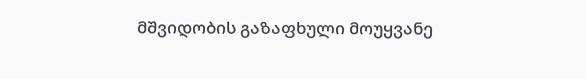მშვიდობის გაზაფხული მოუყვანე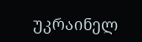უკრაინელ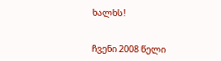ხალხს!


ჩვენი 2008 წელი